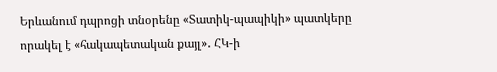Երևանում դպրոցի տնօրենը «Տատիկ-պապիկի» պատկերը որակել է «հակապետական քայլ»․ ՀԿ-ի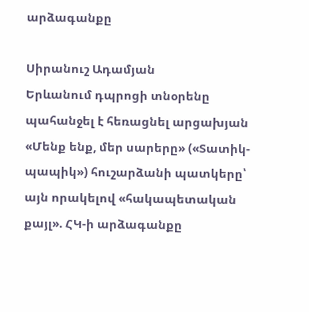արձագանքը

Սիրանուշ Ադամյան
Երևանում դպրոցի տնօրենը պահանջել է հեռացնել արցախյան «Մենք ենք, մեր սարերը» («Տատիկ-պապիկ») հուշարձանի պատկերը՝ այն որակելով «հակապետական քայլ». ՀԿ-ի արձագանքը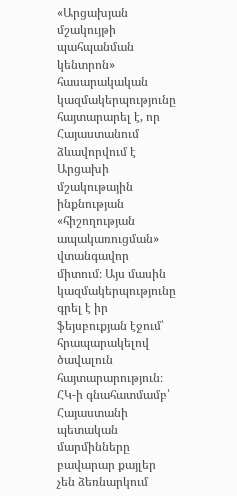«Արցախյան մշակույթի պահպանման կենտրոն» հասարակական կազմակերպությունը հայտարարել է, որ Հայաստանում ձևավորվում է Արցախի մշակութային ինքնության «հիշողության ապակառուցման» վտանգավոր միտում։ Այս մասին կազմակերպությունը գրել է իր ֆեյսբուքյան էջում՝ հրապարակելով ծավալուն հայտարարություն։
ՀԿ-ի գնահատմամբ՝ Հայաստանի պետական մարմինները բավարար քայլեր չեն ձեռնարկում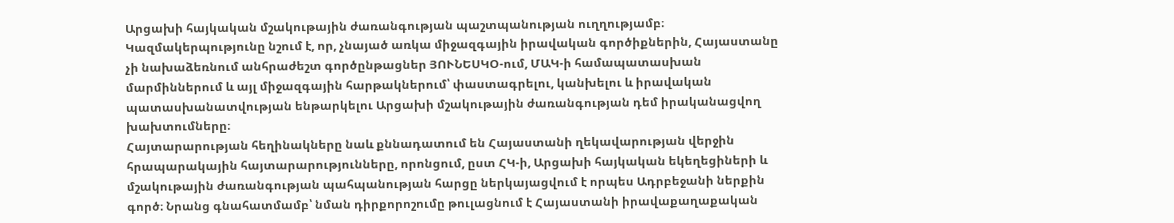Արցախի հայկական մշակութային ժառանգության պաշտպանության ուղղությամբ։ Կազմակերպությունը նշում է, որ, չնայած առկա միջազգային իրավական գործիքներին, Հայաստանը չի նախաձեռնում անհրաժեշտ գործընթացներ ՅՈՒՆԵՍԿՕ-ում, ՄԱԿ-ի համապատասխան մարմիններում և այլ միջազգային հարթակներում՝ փաստագրելու, կանխելու և իրավական պատասխանատվության ենթարկելու Արցախի մշակութային ժառանգության դեմ իրականացվող խախտումները։
Հայտարարության հեղինակները նաև քննադատում են Հայաստանի ղեկավարության վերջին հրապարակային հայտարարությունները, որոնցում, ըստ ՀԿ-ի, Արցախի հայկական եկեղեցիների և մշակութային ժառանգության պահպանության հարցը ներկայացվում է որպես Ադրբեջանի ներքին գործ։ Նրանց գնահատմամբ՝ նման դիրքորոշումը թուլացնում է Հայաստանի իրավաքաղաքական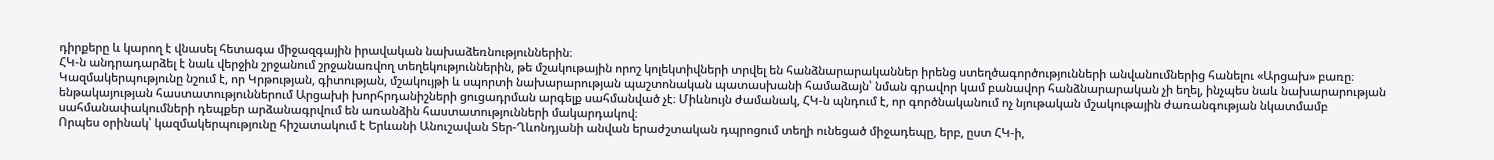դիրքերը և կարող է վնասել հետագա միջազգային իրավական նախաձեռնություններին։
ՀԿ-ն անդրադարձել է նաև վերջին շրջանում շրջանառվող տեղեկություններին, թե մշակութային որոշ կոլեկտիվների տրվել են հանձնարարականներ իրենց ստեղծագործությունների անվանումներից հանելու «Արցախ» բառը։ Կազմակերպությունը նշում է, որ Կրթության, գիտության, մշակույթի և սպորտի նախարարության պաշտոնական պատասխանի համաձայն՝ նման գրավոր կամ բանավոր հանձնարարական չի եղել, ինչպես նաև նախարարության ենթակայության հաստատություններում Արցախի խորհրդանիշների ցուցադրման արգելք սահմանված չէ։ Միևնույն ժամանակ, ՀԿ-ն պնդում է, որ գործնականում ոչ նյութական մշակութային ժառանգության նկատմամբ սահմանափակումների դեպքեր արձանագրվում են առանձին հաստատությունների մակարդակով։
Որպես օրինակ՝ կազմակերպությունը հիշատակում է Երևանի Անուշավան Տեր-Ղևոնդյանի անվան երաժշտական դպրոցում տեղի ունեցած միջադեպը, երբ, ըստ ՀԿ-ի,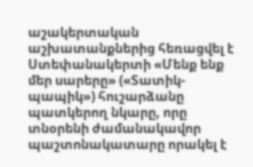աշակերտական աշխատանքներից հեռացվել է Ստեփանակերտի «Մենք ենք մեր սարերը» («Տատիկ-պապիկ») հուշարձանը պատկերող նկարը, որը տնօրենի ժամանակավոր պաշտոնակատարը որակել է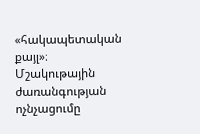«հակապետական քայլ»։
Մշակութային ժառանգության ոչնչացումը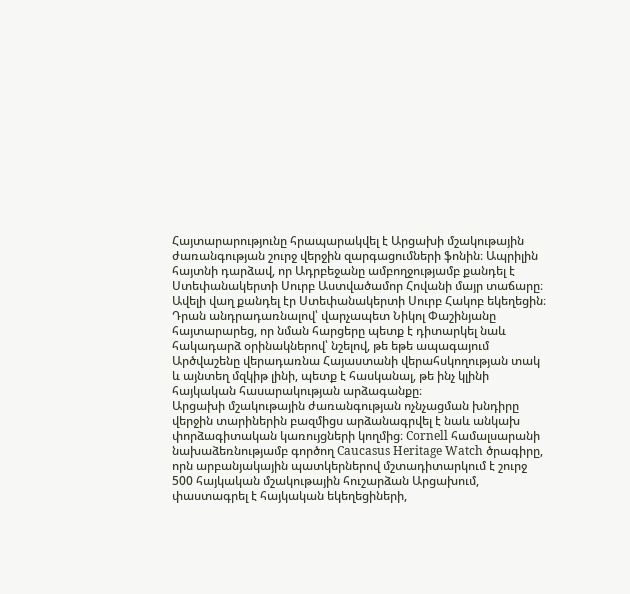Հայտարարությունը հրապարակվել է Արցախի մշակութային ժառանգության շուրջ վերջին զարգացումների ֆոնին։ Ապրիլին հայտնի դարձավ, որ Ադրբեջանը ամբողջությամբ քանդել է Ստեփանակերտի Սուրբ Աստվածամոր Հովանի մայր տաճարը։ Ավելի վաղ քանդել էր Ստեփանակերտի Սուրբ Հակոբ եկեղեցին։ Դրան անդրադառնալով՝ վարչապետ Նիկոլ Փաշինյանը հայտարարեց, որ նման հարցերը պետք է դիտարկել նաև հակադարձ օրինակներով՝ նշելով, թե եթե ապագայում Արծվաշենը վերադառնա Հայաստանի վերահսկողության տակ և այնտեղ մզկիթ լինի, պետք է հասկանալ, թե ինչ կլինի հայկական հասարակության արձագանքը։
Արցախի մշակութային ժառանգության ոչնչացման խնդիրը վերջին տարիներին բազմիցս արձանագրվել է նաև անկախ փորձագիտական կառույցների կողմից։ Cornell համալսարանի նախաձեռնությամբ գործող Caucasus Heritage Watch ծրագիրը, որն արբանյակային պատկերներով մշտադիտարկում է շուրջ 500 հայկական մշակութային հուշարձան Արցախում, փաստագրել է հայկական եկեղեցիների,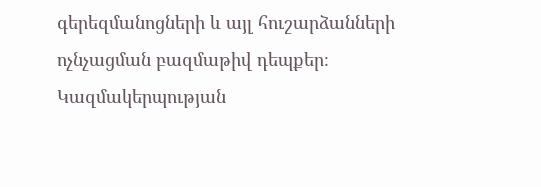գերեզմանոցների և այլ հուշարձանների ոչնչացման բազմաթիվ դեպքեր։ Կազմակերպության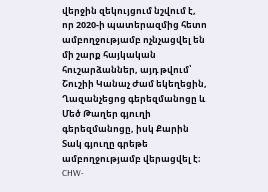վերջին զեկույցում նշվում է, որ 2020-ի պատերազմից հետո ամբողջությամբ ոչնչացվել են մի շարք հայկական հուշարձաններ, այդ թվում՝ Շուշիի Կանաչ Ժամ եկեղեցին, Ղազանչեցոց գերեզմանոցը և Մեծ Թաղեր գյուղի գերեզմանոցը, իսկ Քարին Տակ գյուղը գրեթե ամբողջությամբ վերացվել է։ CHW-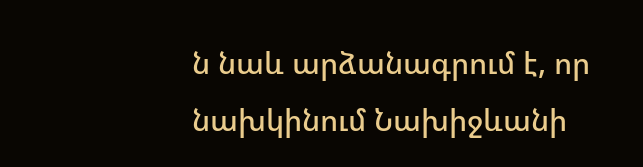ն նաև արձանագրում է, որ նախկինում Նախիջևանի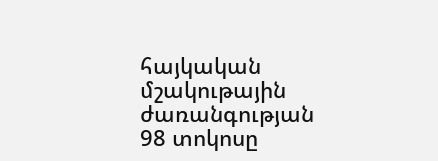հայկական մշակութային ժառանգության 98 տոկոսը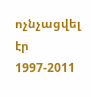ոչնչացվել էր 1997-2011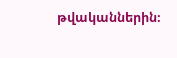թվականներին։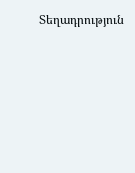Տեղադրություն